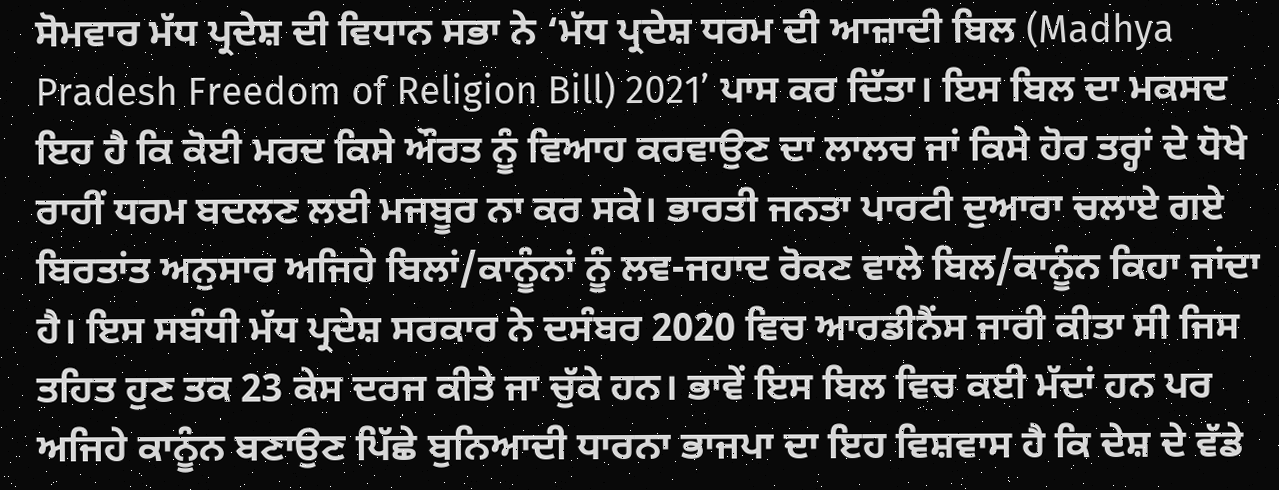ਸੋਮਵਾਰ ਮੱਧ ਪ੍ਰਦੇਸ਼ ਦੀ ਵਿਧਾਨ ਸਭਾ ਨੇ ‘ਮੱਧ ਪ੍ਰਦੇਸ਼ ਧਰਮ ਦੀ ਆਜ਼ਾਦੀ ਬਿਲ (Madhya Pradesh Freedom of Religion Bill) 2021’ ਪਾਸ ਕਰ ਦਿੱਤਾ। ਇਸ ਬਿਲ ਦਾ ਮਕਸਦ ਇਹ ਹੈ ਕਿ ਕੋਈ ਮਰਦ ਕਿਸੇ ਔਰਤ ਨੂੰ ਵਿਆਹ ਕਰਵਾਉਣ ਦਾ ਲਾਲਚ ਜਾਂ ਕਿਸੇ ਹੋਰ ਤਰ੍ਹਾਂ ਦੇ ਧੋਖੇ ਰਾਹੀਂ ਧਰਮ ਬਦਲਣ ਲਈ ਮਜਬੂਰ ਨਾ ਕਰ ਸਕੇ। ਭਾਰਤੀ ਜਨਤਾ ਪਾਰਟੀ ਦੁਆਰਾ ਚਲਾਏ ਗਏ ਬਿਰਤਾਂਤ ਅਨੁਸਾਰ ਅਜਿਹੇ ਬਿਲਾਂ/ਕਾਨੂੰਨਾਂ ਨੂੰ ਲਵ-ਜਹਾਦ ਰੋਕਣ ਵਾਲੇ ਬਿਲ/ਕਾਨੂੰਨ ਕਿਹਾ ਜਾਂਦਾ ਹੈ। ਇਸ ਸਬੰਧੀ ਮੱਧ ਪ੍ਰਦੇਸ਼ ਸਰਕਾਰ ਨੇ ਦਸੰਬਰ 2020 ਵਿਚ ਆਰਡੀਨੈਂਸ ਜਾਰੀ ਕੀਤਾ ਸੀ ਜਿਸ ਤਹਿਤ ਹੁਣ ਤਕ 23 ਕੇਸ ਦਰਜ ਕੀਤੇ ਜਾ ਚੁੱਕੇ ਹਨ। ਭਾਵੇਂ ਇਸ ਬਿਲ ਵਿਚ ਕਈ ਮੱਦਾਂ ਹਨ ਪਰ ਅਜਿਹੇ ਕਾਨੂੰਨ ਬਣਾਉਣ ਪਿੱਛੇ ਬੁਨਿਆਦੀ ਧਾਰਨਾ ਭਾਜਪਾ ਦਾ ਇਹ ਵਿਸ਼ਵਾਸ ਹੈ ਕਿ ਦੇਸ਼ ਦੇ ਵੱਡੇ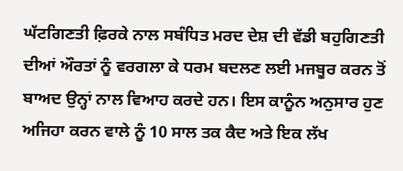ਘੱਟਗਿਣਤੀ ਫ਼ਿਰਕੇ ਨਾਲ ਸਬੰਧਿਤ ਮਰਦ ਦੇਸ਼ ਦੀ ਵੱਡੀ ਬਹੁਗਿਣਤੀ ਦੀਆਂ ਔਰਤਾਂ ਨੂੰ ਵਰਗਲਾ ਕੇ ਧਰਮ ਬਦਲਣ ਲਈ ਮਜਬੂਰ ਕਰਨ ਤੋਂ ਬਾਅਦ ਉਨ੍ਹਾਂ ਨਾਲ ਵਿਆਹ ਕਰਦੇ ਹਨ। ਇਸ ਕਾਨੂੰਨ ਅਨੁਸਾਰ ਹੁਣ ਅਜਿਹਾ ਕਰਨ ਵਾਲੇ ਨੂੰ 10 ਸਾਲ ਤਕ ਕੈਦ ਅਤੇ ਇਕ ਲੱਖ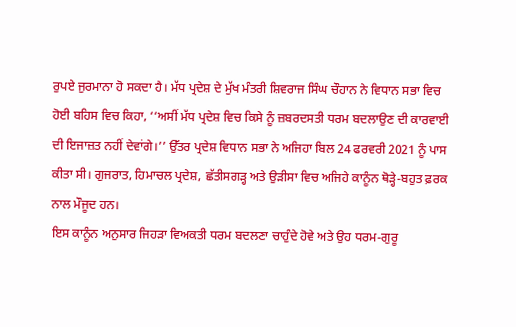ਰੁਪਏ ਜੁਰਮਾਨਾ ਹੋ ਸਕਦਾ ਹੈ। ਮੱਧ ਪ੍ਰਦੇਸ਼ ਦੇ ਮੁੱਖ ਮੰਤਰੀ ਸ਼ਿਵਰਾਜ ਸਿੰਘ ਚੌਹਾਨ ਨੇ ਵਿਧਾਨ ਸਭਾ ਵਿਚ ਹੋਈ ਬਹਿਸ ਵਿਚ ਕਿਹਾ, ‘‘ਅਸੀਂ ਮੱਧ ਪ੍ਰਦੇਸ਼ ਵਿਚ ਕਿਸੇ ਨੂੰ ਜ਼ਬਰਦਸਤੀ ਧਰਮ ਬਦਲਾਉਣ ਦੀ ਕਾਰਵਾਈ ਦੀ ਇਜਾਜ਼ਤ ਨਹੀਂ ਦੇਵਾਂਗੇ।’’ ਉੱਤਰ ਪ੍ਰਦੇਸ਼ ਵਿਧਾਨ ਸਭਾ ਨੇ ਅਜਿਹਾ ਬਿਲ 24 ਫਰਵਰੀ 2021 ਨੂੰ ਪਾਸ ਕੀਤਾ ਸੀ। ਗੁਜਰਾਤ, ਹਿਮਾਚਲ ਪ੍ਰਦੇਸ਼, ਛੱਤੀਸਗੜ੍ਹ ਅਤੇ ਉੜੀਸਾ ਵਿਚ ਅਜਿਹੇ ਕਾਨੂੰਨ ਥੋੜ੍ਹੇ-ਬਹੁਤ ਫ਼ਰਕ ਨਾਲ ਮੌਜੂਦ ਹਨ।
ਇਸ ਕਾਨੂੰਨ ਅਨੁਸਾਰ ਜਿਹੜਾ ਵਿਅਕਤੀ ਧਰਮ ਬਦਲਣਾ ਚਾਹੁੰਦੇ ਹੋਵੇ ਅਤੇ ਉਹ ਧਰਮ-ਗੁਰੂ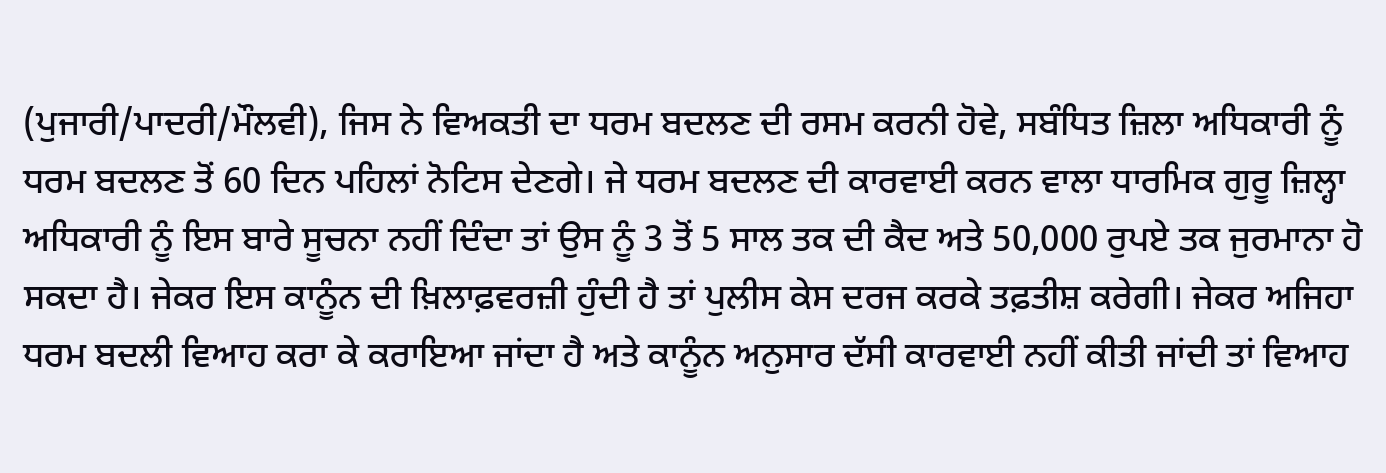(ਪੁਜਾਰੀ/ਪਾਦਰੀ/ਮੌਲਵੀ), ਜਿਸ ਨੇ ਵਿਅਕਤੀ ਦਾ ਧਰਮ ਬਦਲਣ ਦੀ ਰਸਮ ਕਰਨੀ ਹੋਵੇ, ਸਬੰਧਿਤ ਜ਼ਿਲਾ ਅਧਿਕਾਰੀ ਨੂੰ ਧਰਮ ਬਦਲਣ ਤੋਂ 60 ਦਿਨ ਪਹਿਲਾਂ ਨੋਟਿਸ ਦੇਣਗੇ। ਜੇ ਧਰਮ ਬਦਲਣ ਦੀ ਕਾਰਵਾਈ ਕਰਨ ਵਾਲਾ ਧਾਰਮਿਕ ਗੁਰੂ ਜ਼ਿਲ੍ਹਾ ਅਧਿਕਾਰੀ ਨੂੰ ਇਸ ਬਾਰੇ ਸੂਚਨਾ ਨਹੀਂ ਦਿੰਦਾ ਤਾਂ ਉਸ ਨੂੰ 3 ਤੋਂ 5 ਸਾਲ ਤਕ ਦੀ ਕੈਦ ਅਤੇ 50,000 ਰੁਪਏ ਤਕ ਜੁਰਮਾਨਾ ਹੋ ਸਕਦਾ ਹੈ। ਜੇਕਰ ਇਸ ਕਾਨੂੰਨ ਦੀ ਖ਼ਿਲਾਫ਼ਵਰਜ਼ੀ ਹੁੰਦੀ ਹੈ ਤਾਂ ਪੁਲੀਸ ਕੇਸ ਦਰਜ ਕਰਕੇ ਤਫ਼ਤੀਸ਼ ਕਰੇਗੀ। ਜੇਕਰ ਅਜਿਹਾ ਧਰਮ ਬਦਲੀ ਵਿਆਹ ਕਰਾ ਕੇ ਕਰਾਇਆ ਜਾਂਦਾ ਹੈ ਅਤੇ ਕਾਨੂੰਨ ਅਨੁਸਾਰ ਦੱਸੀ ਕਾਰਵਾਈ ਨਹੀਂ ਕੀਤੀ ਜਾਂਦੀ ਤਾਂ ਵਿਆਹ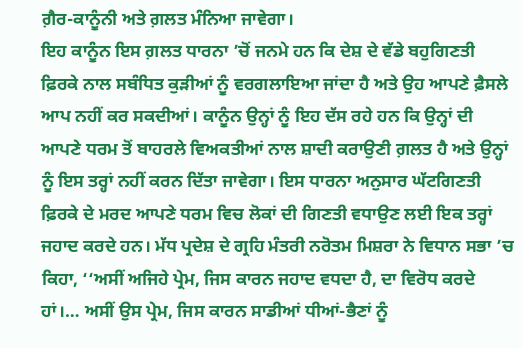ਗ਼ੈਰ-ਕਾਨੂੰਨੀ ਅਤੇ ਗ਼ਲਤ ਮੰਨਿਆ ਜਾਵੇਗਾ।
ਇਹ ਕਾਨੂੰਨ ਇਸ ਗ਼ਲਤ ਧਾਰਨਾ ’ਚੋਂ ਜਨਮੇ ਹਨ ਕਿ ਦੇਸ਼ ਦੇ ਵੱਡੇ ਬਹੁਗਿਣਤੀ ਫ਼ਿਰਕੇ ਨਾਲ ਸਬੰਧਿਤ ਕੁੜੀਆਂ ਨੂੰ ਵਰਗਲਾਇਆ ਜਾਂਦਾ ਹੈ ਅਤੇ ਉਹ ਆਪਣੇ ਫ਼ੈਸਲੇ ਆਪ ਨਹੀਂ ਕਰ ਸਕਦੀਆਂ। ਕਾਨੂੰਨ ਉਨ੍ਹਾਂ ਨੂੰ ਇਹ ਦੱਸ ਰਹੇ ਹਨ ਕਿ ਉਨ੍ਹਾਂ ਦੀ ਆਪਣੇ ਧਰਮ ਤੋਂ ਬਾਹਰਲੇ ਵਿਅਕਤੀਆਂ ਨਾਲ ਸ਼ਾਦੀ ਕਰਾਉਣੀ ਗ਼ਲਤ ਹੈ ਅਤੇ ਉਨ੍ਹਾਂ ਨੂੰ ਇਸ ਤਰ੍ਹਾਂ ਨਹੀਂ ਕਰਨ ਦਿੱਤਾ ਜਾਵੇਗਾ। ਇਸ ਧਾਰਨਾ ਅਨੁਸਾਰ ਘੱਟਗਿਣਤੀ ਫ਼ਿਰਕੇ ਦੇ ਮਰਦ ਆਪਣੇ ਧਰਮ ਵਿਚ ਲੋਕਾਂ ਦੀ ਗਿਣਤੀ ਵਧਾਉਣ ਲਈ ਇਕ ਤਰ੍ਹਾਂ ਜਹਾਦ ਕਰਦੇ ਹਨ। ਮੱਧ ਪ੍ਰਦੇਸ਼ ਦੇ ਗ੍ਰਹਿ ਮੰਤਰੀ ਨਰੋਤਮ ਮਿਸ਼ਰਾ ਨੇ ਵਿਧਾਨ ਸਭਾ ’ਚ ਕਿਹਾ, ‘‘ਅਸੀਂ ਅਜਿਹੇ ਪ੍ਰੇਮ, ਜਿਸ ਕਾਰਨ ਜਹਾਦ ਵਧਦਾ ਹੈ, ਦਾ ਵਿਰੋਧ ਕਰਦੇ ਹਾਂ।… ਅਸੀਂ ਉਸ ਪ੍ਰੇਮ, ਜਿਸ ਕਾਰਨ ਸਾਡੀਆਂ ਧੀਆਂ-ਭੈਣਾਂ ਨੂੰ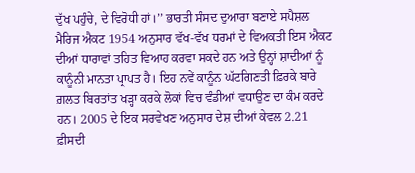ਦੁੱਖ ਪਹੁੰਚੇ, ਦੇ ਵਿਰੋਧੀ ਹਾਂ।’’ ਭਾਰਤੀ ਸੰਸਦ ਦੁਆਰਾ ਬਣਾਏ ਸਪੈਸ਼ਲ ਮੈਰਿਜ ਐਕਟ 1954 ਅਨੁਸਾਰ ਵੱਖ-ਵੱਖ ਧਰਮਾਂ ਦੇ ਵਿਅਕਤੀ ਇਸ ਐਕਟ ਦੀਆਂ ਧਾਰਾਵਾਂ ਤਹਿਤ ਵਿਆਹ ਕਰਵਾ ਸਕਦੇ ਹਨ ਅਤੇ ਉਨ੍ਹਾਂ ਸ਼ਾਦੀਆਂ ਨੂੰ ਕਾਨੂੰਨੀ ਮਾਨਤਾ ਪ੍ਰਾਪਤ ਹੈ। ਇਹ ਨਵੇਂ ਕਾਨੂੰਨ ਘੱਟਗਿਣਤੀ ਫ਼ਿਰਕੇ ਬਾਰੇ ਗ਼ਲਤ ਬਿਰਤਾਂਤ ਖੜ੍ਹਾ ਕਰਕੇ ਲੋਕਾਂ ਵਿਚ ਵੰਡੀਆਂ ਵਧਾਉਣ ਦਾ ਕੰਮ ਕਰਦੇ ਹਨ। 2005 ਦੇ ਇਕ ਸਰਵੇਖਣ ਅਨੁਸਾਰ ਦੇਸ਼ ਦੀਆਂ ਕੇਵਲ 2.21 ਫ਼ੀਸਦੀ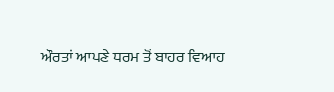ਔਰਤਾਂ ਆਪਣੇ ਧਰਮ ਤੋਂ ਬਾਹਰ ਵਿਆਹ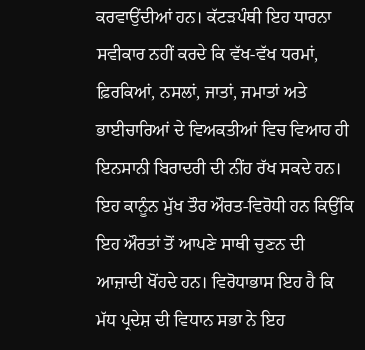ਕਰਵਾਉਂਦੀਆਂ ਹਨ। ਕੱਟੜਪੰਥੀ ਇਹ ਧਾਰਨਾ ਸਵੀਕਾਰ ਨਹੀਂ ਕਰਦੇ ਕਿ ਵੱਖ-ਵੱਖ ਧਰਮਾਂ, ਫ਼ਿਰਕਿਆਂ, ਨਸਲਾਂ, ਜਾਤਾਂ, ਜਮਾਤਾਂ ਅਤੇ ਭਾਈਚਾਰਿਆਂ ਦੇ ਵਿਅਕਤੀਆਂ ਵਿਚ ਵਿਆਹ ਹੀ ਇਨਸਾਨੀ ਬਿਰਾਦਰੀ ਦੀ ਨੀਂਹ ਰੱਖ ਸਕਦੇ ਹਨ। ਇਹ ਕਾਨੂੰਨ ਮੁੱਖ ਤੌਰ ਔਰਤ-ਵਿਰੋਧੀ ਹਨ ਕਿਉਂਕਿ ਇਹ ਔਰਤਾਂ ਤੋਂ ਆਪਣੇ ਸਾਥੀ ਚੁਣਨ ਦੀ ਆਜ਼ਾਦੀ ਖੋਂਹਦੇ ਹਨ। ਵਿਰੋਧਾਭਾਸ ਇਹ ਹੈ ਕਿ ਮੱਧ ਪ੍ਰਦੇਸ਼ ਦੀ ਵਿਧਾਨ ਸਭਾ ਨੇ ਇਹ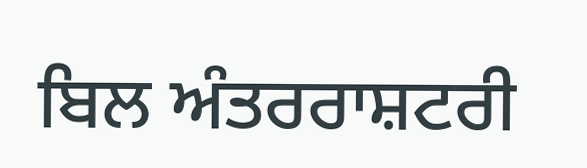ਬਿਲ ਅੰਤਰਰਾਸ਼ਟਰੀ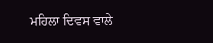ਮਹਿਲਾ ਦਿਵਸ ਵਾਲੇ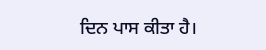ਦਿਨ ਪਾਸ ਕੀਤਾ ਹੈ।